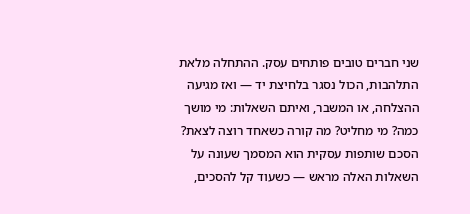שני חברים טובים פותחים עסק. ההתחלה מלאת התלהבות, הכול נסגר בלחיצת יד — ואז מגיעה ההצלחה, או המשבר, ואיתם השאלות: מי מושך כמה? מי מחליט? מה קורה כשאחד רוצה לצאת? הסכם שותפות עסקית הוא המסמך שעונה על השאלות האלה מראש — כשעוד קל להסכים,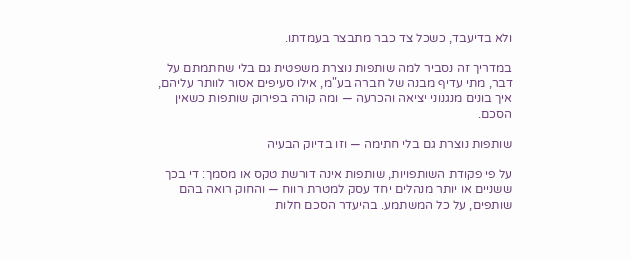ולא בדיעבד, כשכל צד כבר מתבצר בעמדתו.

במדריך זה נסביר למה שותפות נוצרת משפטית גם בלי שחתמתם על דבר, מתי עדיף מבנה של חברה בע"מ, אילו סעיפים אסור לוותר עליהם, איך בונים מנגנוני יציאה והכרעה — ומה קורה בפירוק שותפות כשאין הסכם.

שותפות נוצרת גם בלי חתימה — וזו בדיוק הבעיה

על פי פקודת השותפויות, שותפות אינה דורשת טקס או מסמך: די בכך ששניים או יותר מנהלים יחד עסק למטרת רווח — והחוק רואה בהם שותפים, על כל המשתמע. בהיעדר הסכם חלות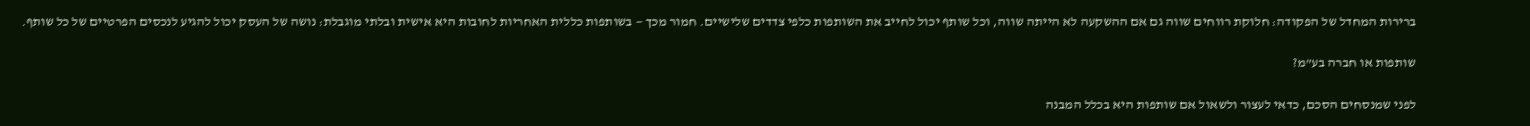ברירות המחדל של הפקודה: חלוקת רווחים שווה גם אם ההשקעה לא הייתה שווה, וכל שותף יכול לחייב את השותפות כלפי צדדים שלישיים. חמור מכך — בשותפות כללית האחריות לחובות היא אישית ובלתי מוגבלת: נושה של העסק יכול להגיע לנכסים הפרטיים של כל שותף.

שותפות או חברה בע"מ?

לפני שמנסחים הסכם, כדאי לעצור ולשאול אם שותפות היא בכלל המבנה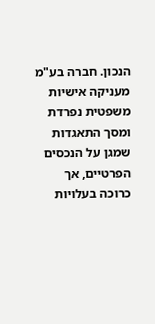הנכון. חברה בע"מ מעניקה אישיות משפטית נפרדת ומסך התאגדות שמגן על הנכסים הפרטיים, אך כרוכה בעלויות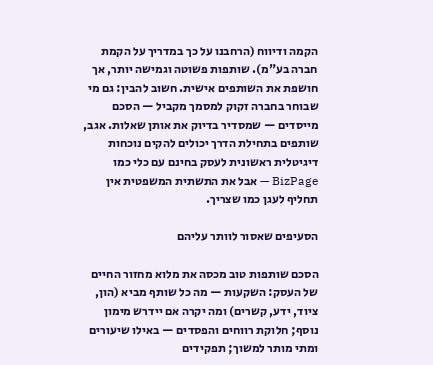הקמה ודיווח (הרחבנו על כך במדריך על הקמת חברה בע"מ). שותפות פשוטה וגמישה יותר, אך חושפת את השותפים אישית. חשוב להבין: גם מי שבוחר בחברה זקוק למסמך מקביל — הסכם מייסדים — שמסדיר בדיוק את אותן שאלות. אגב, שותפים בתחילת הדרך יכולים להקים נוכחות דיגיטלית ראשונית לעסק בחינם עם כלי כמו BizPage — אבל את התשתית המשפטית אין תחליף לעגן כמו שצריך.

הסעיפים שאסור לוותר עליהם

הסכם שותפות טוב מכסה את מלוא מחזור החיים של העסק: השקעות — מה כל שותף מביא (הון, ציוד, ידע, קשרים) ומה יקרה אם יידרש מימון נוסף; חלוקת רווחים והפסדים — באילו שיעורים ומתי מותר למשוך; תפקידים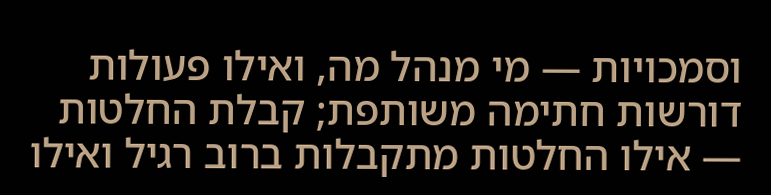וסמכויות — מי מנהל מה, ואילו פעולות דורשות חתימה משותפת; קבלת החלטות — אילו החלטות מתקבלות ברוב רגיל ואילו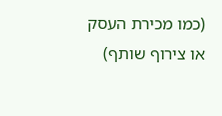(כמו מכירת העסק או צירוף שותף)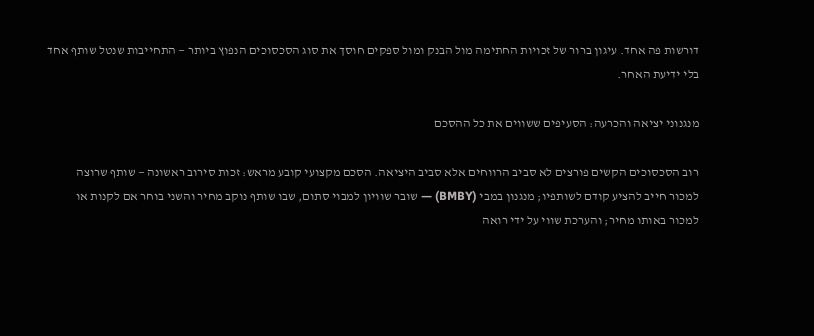דורשות פה אחד. עיגון ברור של זכויות החתימה מול הבנק ומול ספקים חוסך את סוג הסכסוכים הנפוץ ביותר — התחייבות שנטל שותף אחד בלי ידיעת האחר.

מנגנוני יציאה והכרעה: הסעיפים ששווים את כל ההסכם

רוב הסכסוכים הקשים פורצים לא סביב הרווחים אלא סביב היציאה. הסכם מקצועי קובע מראש: זכות סירוב ראשונה — שותף שרוצה למכור חייב להציע קודם לשותפיו; מנגנון במבי (BMBY) — שובר שוויון למבוי סתום, שבו שותף נוקב מחיר והשני בוחר אם לקנות או למכור באותו מחיר; והערכת שווי על ידי רואה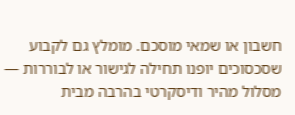חשבון או שמאי מוסכם. מומלץ גם לקבוע שסכסוכים יופנו תחילה לגישור או לבוררות — מסלול מהיר ודיסקרטי בהרבה מבית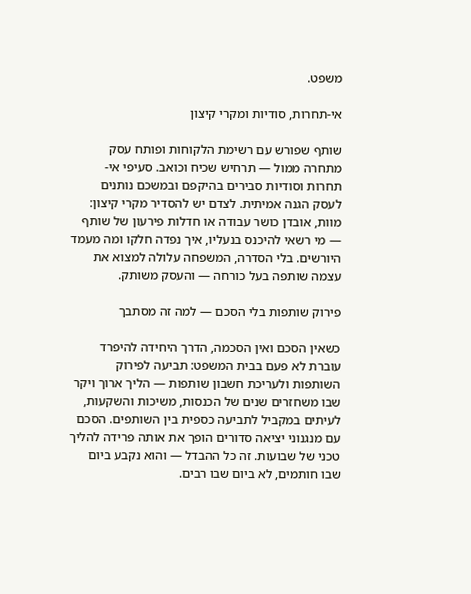משפט.

אי-תחרות, סודיות ומקרי קיצון

שותף שפורש עם רשימת הלקוחות ופותח עסק מתחרה ממול — תרחיש שכיח וכואב. סעיפי אי-תחרות וסודיות סבירים בהיקפם ובמשכם נותנים לעסק הגנה אמיתית. לצדם יש להסדיר מקרי קיצון: מוות, אובדן כושר עבודה או חדלות פירעון של שותף — מי רשאי להיכנס בנעליו, איך נפדה חלקו ומה מעמד היורשים. בלי הסדרה, המשפחה עלולה למצוא את עצמה שותפה בעל כורחה — והעסק משותק.

פירוק שותפות בלי הסכם — למה זה מסתבך

כשאין הסכם ואין הסכמה, הדרך היחידה להיפרד עוברת לא פעם בבית המשפט: תביעה לפירוק השותפות ולעריכת חשבון שותפות — הליך ארוך ויקר שבו משחזרים שנים של הכנסות, משיכות והשקעות, לעיתים במקביל לתביעה כספית בין השותפים. הסכם עם מנגנוני יציאה סדורים הופך את אותה פרידה להליך טכני של שבועות. זה כל ההבדל — והוא נקבע ביום שבו חותמים, לא ביום שבו רבים.